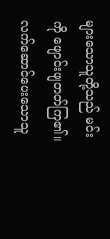များသောသူတို့သည် မင်းကို ဖျောင်းဖျတတ်ကြ၏။ လက်ဆောင်ပေးသောသူ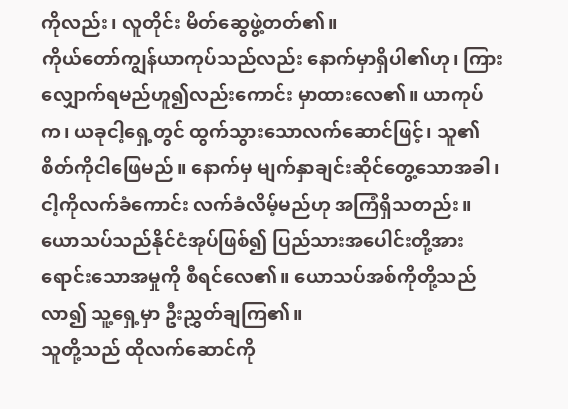ကိုလည်း၊ လူတိုင်း မိတ်ဆွေဖွဲ့တတ်၏။
ကိုယ်တော်ကျွန်ယာကုပ်သည်လည်း နောက်မှာရှိပါ၏ဟု၊ ကြားလျှောက်ရမည်ဟူ၍လည်းကောင်း မှာထားလေ၏။ ယာကုပ်က၊ ယခုငါ့ရှေ့တွင် ထွက်သွားသောလက်ဆောင်ဖြင့်၊ သူ၏စိတ်ကိုငါဖြေမည်။ နောက်မှ မျက်နှာချင်းဆိုင်တွေ့သောအခါ၊ ငါ့ကိုလက်ခံကောင်း လက်ခံလိမ့်မည်ဟု အကြံရှိသတည်း။
ယောသပ်သည်နိုင်ငံအုပ်ဖြစ်၍ ပြည်သားအပေါင်းတို့အား ရောင်းသောအမှုကို စီရင်လေ၏။ ယောသပ်အစ်ကိုတို့သည်လာ၍ သူ့ရှေ့မှာ ဦးညွှတ်ချကြ၏။
သူတို့သည် ထိုလက်ဆောင်ကို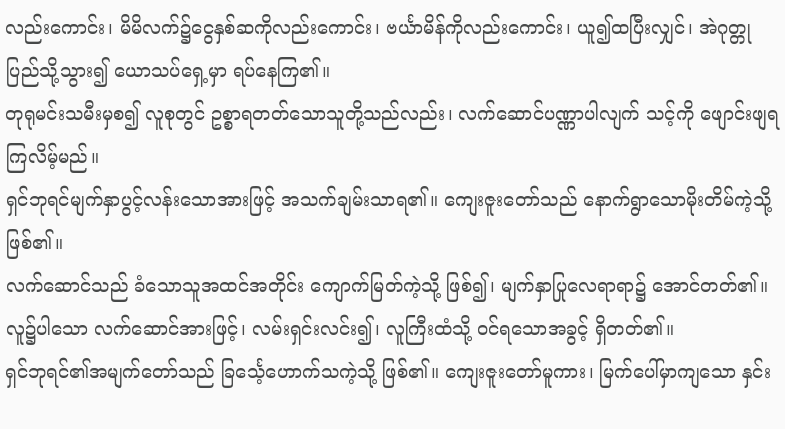လည်းကောင်း၊ မိမိလက်၌ငွေနှစ်ဆကိုလည်းကောင်း၊ ဗင်္ယာမိန်ကိုလည်းကောင်း၊ ယူ၍ထပြီးလျှင်၊ အဲဂုတ္တုပြည်သို့သွား၍ ယောသပ်ရှေ့မှာ ရပ်နေကြ၏။
တုရုမင်းသမီးမှစ၍ လူစုတွင် ဥစ္စာရတတ်သောသူတို့သည်လည်း၊ လက်ဆောင်ပဏ္ဏာပါလျက် သင့်ကို ဖျောင်းဖျရကြလိမ့်မည်။
ရှင်ဘုရင်မျက်နှာပွင့်လန်းသောအားဖြင့် အသက်ချမ်းသာရ၏။ ကျေးဇူးတော်သည် နောက်ရွာသောမိုးတိမ်ကဲ့သို့ ဖြစ်၏။
လက်ဆောင်သည် ခံသောသူအထင်အတိုင်း ကျောက်မြတ်ကဲ့သို့ ဖြစ်၍၊ မျက်နှာပြုလေရာရာ၌ အောင်တတ်၏။
လူ၌ပါသော လက်ဆောင်အားဖြင့်၊ လမ်းရှင်းလင်း၍၊ လူကြီးထံသို့ ဝင်ရသောအခွင့် ရှိတတ်၏။
ရှင်ဘုရင်၏အမျက်တော်သည် ခြင်္သေ့ဟောက်သကဲ့သို့ ဖြစ်၏။ ကျေးဇူးတော်မူကား၊ မြက်ပေါ်မှာကျသော နှင်း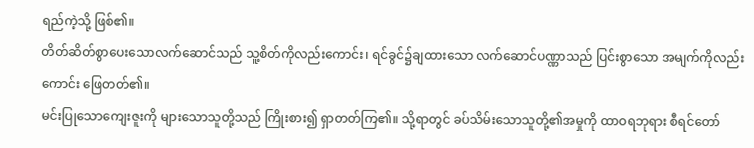ရည်ကဲ့သို့ ဖြစ်၏။
တိတ်ဆိတ်စွာပေးသောလက်ဆောင်သည် သူ့စိတ်ကိုလည်းကောင်း၊ ရင်ခွင်၌ချထားသော လက်ဆောင်ပဏ္ဏာသည် ပြင်းစွာသော အမျက်ကိုလည်းကောင်း ဖြေတတ်၏။
မင်းပြုသောကျေးဇူးကို များသောသူတို့သည် ကြိုးစား၍ ရှာတတ်ကြ၏။ သို့ရာတွင် ခပ်သိမ်းသောသူတို့၏အမှုကို ထာဝရဘုရား စီရင်တော်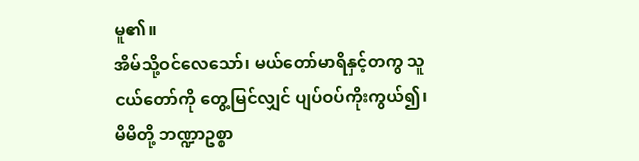မူ၏။
အိမ်သို့ဝင်လေသော်၊ မယ်တော်မာရိနှင့်တကွ သူငယ်တော်ကို တွေ့မြင်လျှင် ပျပ်ဝပ်ကိုးကွယ်၍၊ မိမိတို့ ဘဏ္ဍာဥစ္စာ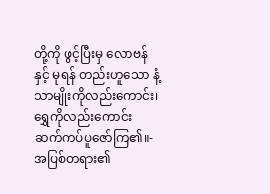တို့ကို ဖွင့်ပြီးမှ လောဗန်နှင့် မုရန် တည်းဟူသော နံ့သာမျိုးကိုလည်းကောင်း၊ ရွှေကိုလည်းကောင်း ဆက်ကပ်ပူဇော်ကြ၏။-
အပြစ်တရား၏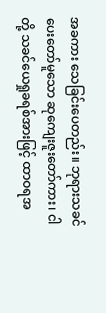အခကား သေခြင်းပေတည်း။ ဘုရားသခင်ပေးတော်မူသော ဆုကျေးဇူးတော်ကား၊ ငါတို့ သခင်ယေရှုခရစ်အားဖြင့် ထာဝရအ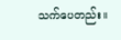သက်ပေတည်း။